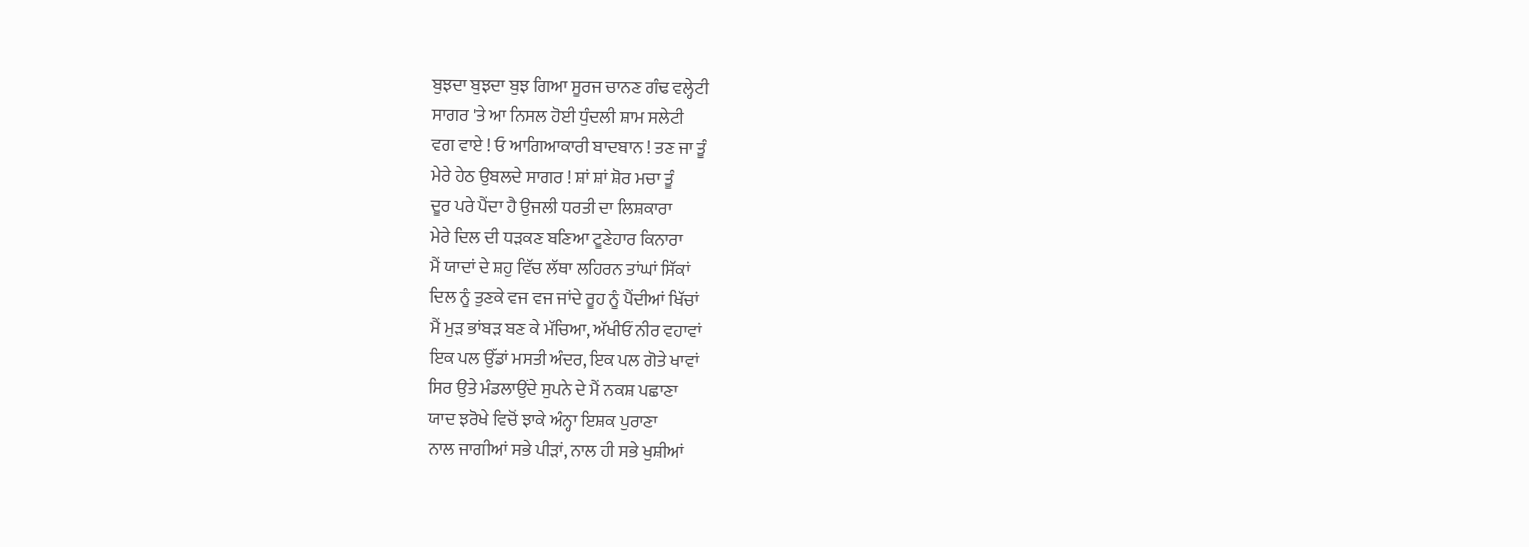ਬੁਝਦਾ ਬੁਝਦਾ ਬੁਝ ਗਿਆ ਸੂਰਜ ਚਾਨਣ ਗੰਢ ਵਲ੍ਹੇਟੀ
ਸਾਗਰ 'ਤੇ ਆ ਨਿਸਲ ਹੋਈ ਧੁੰਦਲੀ ਸ਼ਾਮ ਸਲੇਟੀ
ਵਗ ਵਾਏ ! ਓ ਆਗਿਆਕਾਰੀ ਬਾਦਬਾਨ ! ਤਣ ਜਾ ਤੂੰ
ਮੇਰੇ ਹੇਠ ਉਬਲਦੇ ਸਾਗਰ ! ਸ਼ਾਂ ਸ਼ਾਂ ਸ਼ੋਰ ਮਚਾ ਤੂੰ
ਦੂਰ ਪਰੇ ਪੈਂਦਾ ਹੈ ਉਜਲੀ ਧਰਤੀ ਦਾ ਲਿਸ਼ਕਾਰਾ
ਮੇਰੇ ਦਿਲ ਦੀ ਧੜਕਣ ਬਣਿਆ ਟੂਣੇਹਾਰ ਕਿਨਾਰਾ
ਮੈਂ ਯਾਦਾਂ ਦੇ ਸ਼ਹੁ ਵਿੱਚ ਲੱਥਾ ਲਹਿਰਨ ਤਾਂਘਾਂ ਸਿੱਕਾਂ
ਦਿਲ ਨੂੰ ਤੁਣਕੇ ਵਜ ਵਜ ਜਾਂਦੇ ਰੂਹ ਨੂੰ ਪੈਂਦੀਆਂ ਖਿੱਚਾਂ
ਮੈਂ ਮੁੜ ਭਾਂਬੜ ਬਣ ਕੇ ਮੱਚਿਆ, ਅੱਖੀਓਂ ਨੀਰ ਵਹਾਵਾਂ
ਇਕ ਪਲ ਉੱਡਾਂ ਮਸਤੀ ਅੰਦਰ, ਇਕ ਪਲ ਗੋਤੇ ਖਾਵਾਂ
ਸਿਰ ਉਤੇ ਮੰਡਲਾਉਂਦੇ ਸੁਪਨੇ ਦੇ ਮੈਂ ਨਕਸ਼ ਪਛਾਣਾ
ਯਾਦ ਝਰੋਖੇ ਵਿਚੋਂ ਝਾਕੇ ਅੰਨ੍ਹਾ ਇਸ਼ਕ ਪੁਰਾਣਾ
ਨਾਲ ਜਾਗੀਆਂ ਸਭੇ ਪੀੜਾਂ, ਨਾਲ ਹੀ ਸਭੇ ਖੁਸ਼ੀਆਂ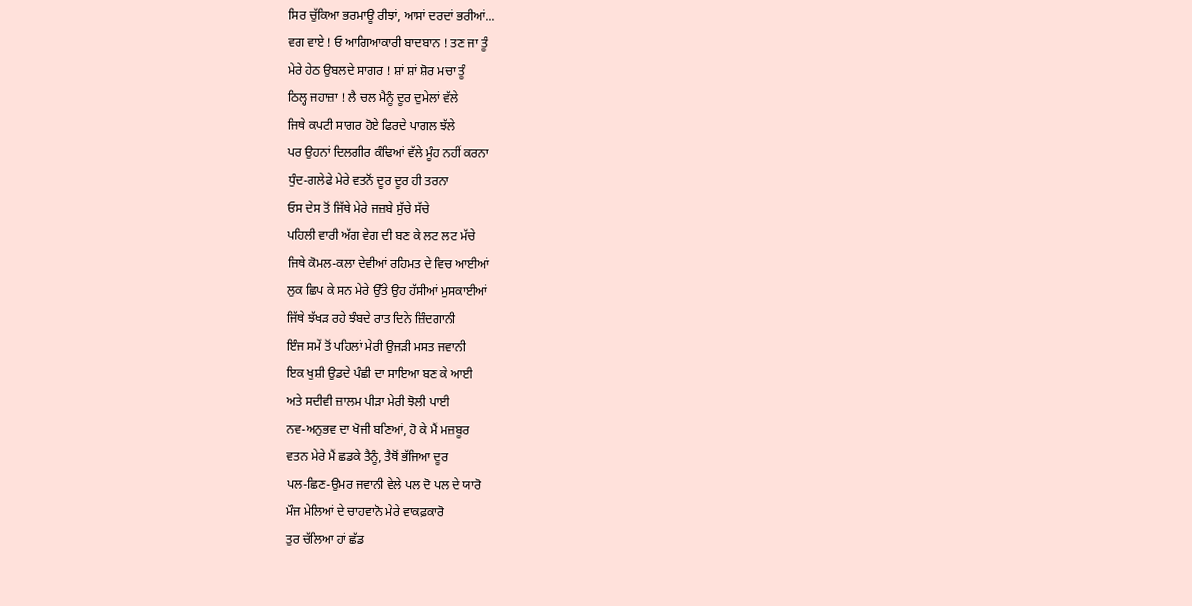ਸਿਰ ਚੁੱਕਿਆ ਭਰਮਾਊ ਰੀਝਾਂ, ਆਸਾਂ ਦਰਦਾਂ ਭਰੀਆਂ...
ਵਗ ਵਾਏ ! ਓ ਆਗਿਆਕਾਰੀ ਬਾਦਬਾਨ ! ਤਣ ਜਾ ਤੂੰ
ਮੇਰੇ ਹੇਠ ਉਬਲਦੇ ਸਾਗਰ ! ਸ਼ਾਂ ਸ਼ਾਂ ਸ਼ੋਰ ਮਚਾ ਤੂੰ
ਠਿਲ੍ਹ ਜਹਾਜ਼ਾ ! ਲੈ ਚਲ ਮੈਨੂੰ ਦੂਰ ਦੁਮੇਲਾਂ ਵੱਲੇ
ਜਿਥੇ ਕਪਟੀ ਸਾਗਰ ਹੋਏ ਫਿਰਦੇ ਪਾਗਲ ਝੱਲੇ
ਪਰ ਉਹਨਾਂ ਦਿਲਗੀਰ ਕੰਢਿਆਂ ਵੱਲੇ ਮੂੰਹ ਨਹੀਂ ਕਰਨਾ
ਧੁੰਦ-ਗਲੇਫੇ ਮੇਰੇ ਵਤਨੋਂ ਦੂਰ ਦੂਰ ਹੀ ਤਰਨਾ
ਓਸ ਦੇਸ ਤੋਂ ਜਿੱਥੇ ਮੇਰੇ ਜਜ਼ਬੇ ਸੁੱਚੇ ਸੱਚੇ
ਪਹਿਲੀ ਵਾਰੀ ਅੱਗ ਵੇਗ ਦੀ ਬਣ ਕੇ ਲਟ ਲਟ ਮੱਚੇ
ਜਿਥੇ ਕੋਮਲ-ਕਲਾ ਦੇਵੀਆਂ ਰਹਿਮਤ ਦੇ ਵਿਚ ਆਈਆਂ
ਲੁਕ ਛਿਪ ਕੇ ਸਨ ਮੇਰੇ ਉੱਤੇ ਉਹ ਹੱਸੀਆਂ ਮੁਸਕਾਈਆਂ
ਜਿੱਥੇ ਝੱਖੜ ਰਹੇ ਝੰਬਦੇ ਰਾਤ ਦਿਨੇ ਜ਼ਿੰਦਗਾਨੀ
ਇੰਜ ਸਮੇਂ ਤੋਂ ਪਹਿਲਾਂ ਮੇਰੀ ਉਜੜੀ ਮਸਤ ਜਵਾਨੀ
ਇਕ ਖੁਸ਼ੀ ਉਡਦੇ ਪੰਛੀ ਦਾ ਸਾਇਆ ਬਣ ਕੇ ਆਈ
ਅਤੇ ਸਦੀਵੀ ਜ਼ਾਲਮ ਪੀੜਾ ਮੇਰੀ ਝੋਲੀ ਪਾਈ
ਨਵ-ਅਨੁਭਵ ਦਾ ਖੋਜੀ ਬਣਿਆਂ, ਹੋ ਕੇ ਮੈਂ ਮਜ਼ਬੂਰ
ਵਤਨ ਮੇਰੇ ਮੈਂ ਛਡਕੇ ਤੈਨੂੰ, ਤੈਥੋਂ ਭੱਜਿਆ ਦੂਰ
ਪਲ-ਛਿਣ-ਉਮਰ ਜਵਾਨੀ ਵੇਲੇ ਪਲ ਦੋ ਪਲ ਦੇ ਯਾਰੋ
ਮੌਜ ਮੇਲਿਆਂ ਦੇ ਚਾਹਵਾਨੋ ਮੇਰੇ ਵਾਕਫ਼ਕਾਰੋ
ਤੁਰ ਚੱਲਿਆ ਹਾਂ ਛੱਡ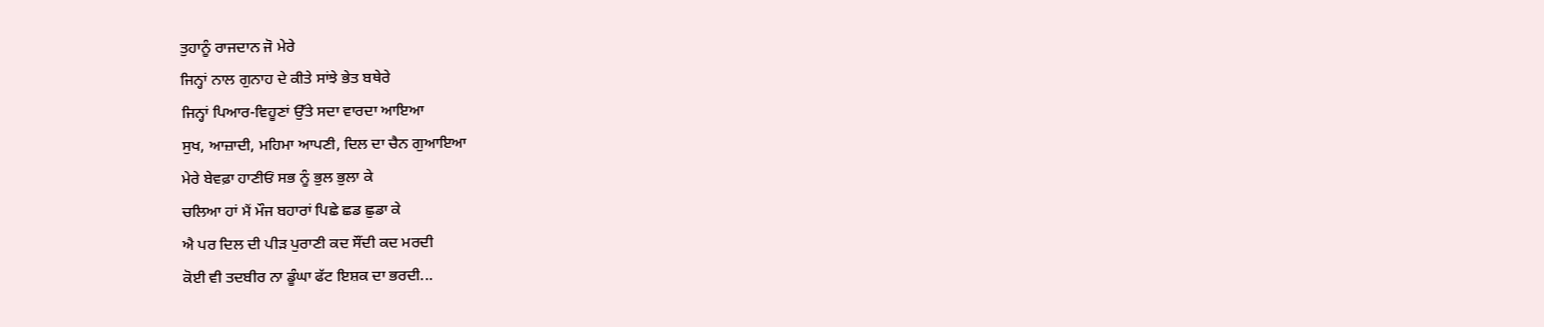ਤੁਹਾਨੂੰ ਰਾਜਦਾਨ ਜੋ ਮੇਰੇ
ਜਿਨ੍ਹਾਂ ਨਾਲ ਗੁਨਾਹ ਦੇ ਕੀਤੇ ਸਾਂਝੇ ਭੇਤ ਬਥੇਰੇ
ਜਿਨ੍ਹਾਂ ਪਿਆਰ-ਵਿਹੂਣਾਂ ਉੱਤੇ ਸਦਾ ਵਾਰਦਾ ਆਇਆ
ਸੁਖ, ਆਜ਼ਾਦੀ, ਮਹਿਮਾ ਆਪਣੀ, ਦਿਲ ਦਾ ਚੈਨ ਗੁਆਇਆ
ਮੇਰੇ ਬੇਵਫ਼ਾ ਹਾਣੀਓਂ ਸਭ ਨੂੰ ਭੁਲ ਭੁਲਾ ਕੇ
ਚਲਿਆ ਹਾਂ ਮੈਂ ਮੌਜ ਬਹਾਰਾਂ ਪਿਛੇ ਛਡ ਛੁਡਾ ਕੇ
ਐ ਪਰ ਦਿਲ ਦੀ ਪੀੜ ਪੁਰਾਣੀ ਕਦ ਸੌਂਦੀ ਕਦ ਮਰਦੀ
ਕੋਈ ਵੀ ਤਦਬੀਰ ਨਾ ਡੂੰਘਾ ਫੱਟ ਇਸ਼ਕ ਦਾ ਭਰਦੀ...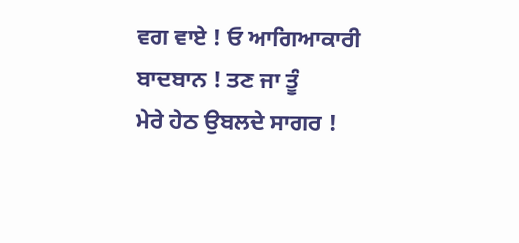ਵਗ ਵਾਏ ! ਓ ਆਗਿਆਕਾਰੀ ਬਾਦਬਾਨ ! ਤਣ ਜਾ ਤੂੰ
ਮੇਰੇ ਹੇਠ ਉਬਲਦੇ ਸਾਗਰ !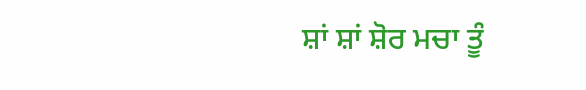ਸ਼ਾਂ ਸ਼ਾਂ ਸ਼ੋਰ ਮਚਾ ਤੂੰ